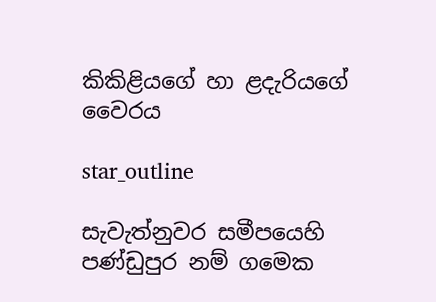කිකිළියගේ හා ළදැරියගේ වෛරය

star_outline

සැවැත්නුවර සමීපයෙහි පණ්ඩුපුර නම් ගමෙක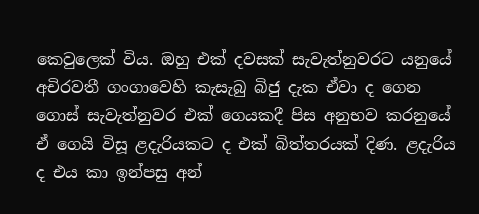කෙවුලෙක් විය. ඔහු එක් දවසක් සැවැත්නුවරට යනුයේ අචිරවතී ගංගාවෙහි කැසැබු බිජු දැක ඒවා ද ගෙන ගොස් සැවැත්නුවර එක් ගෙයකදී පිස අනුභව කරනුයේ ඒ ගෙයි විසූ ළදැරියකට ද එක් බිත්තරයක් දිණ. ළදැරිය ද එය කා ඉන්පසු අන්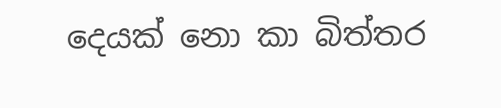දෙයක් නො කා බිත්තර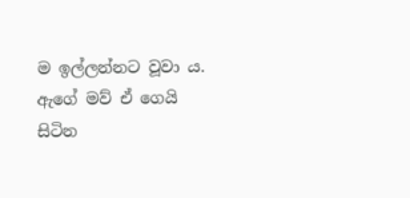ම ඉල්ලන්නට වූවා ය. ඇගේ මව් ඒ ගෙයි සිටින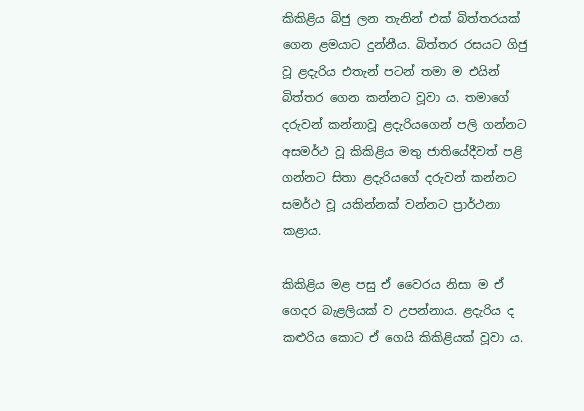කිකිළිය බිජු ලන තැනින් එක් බිත්තරයක් ගෙන ළමයාට දුන්නීය. බිත්තර රසයට ගිජු වූ ළදැරිය එතැන් පටන් තමා ම එයින් බිත්තර ගෙන කන්නට වූවා ය. තමාගේ දරුවන් කන්නාවූ ළදැරියගෙන් පලි ගන්නට අසමර්ථ වූ කිකිළිය මතු ජාතියේදීවත් පළි ගන්නට සිතා ළදැරියගේ දරුවන් කන්නට සමර්ථ වූ යකින්නක් වන්නට ප්‍රාර්ථනා කළාය.

කිකිළිය මළ පසු ඒ වෛරය නිසා ම ඒ ගෙදර බැළලියක් ව උපන්නාය. ළදැරිය ද කළුරිය කොට ඒ ගෙයි කිකිළියක් වූවා ය.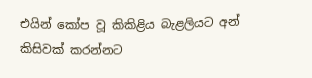එයින් කෝප වූ කිකිළිය බැළලියට අන් කිසිවක් කරන්නට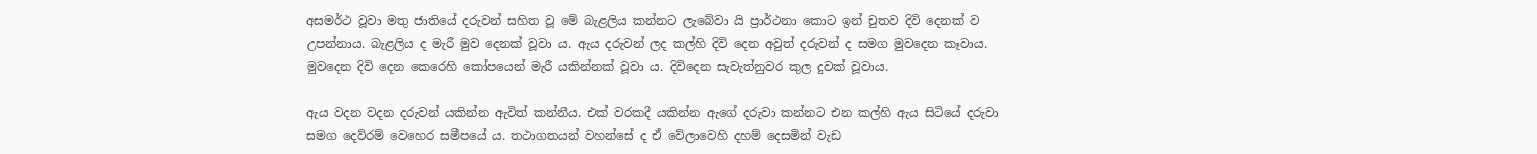අසමර්ථ වූවා මතු ජාතියේ දරුවන් සහිත වූ මේ බැළලිය කන්නට ලැබේවා යි ප්‍රාර්ථනා කොට ඉන් චුතව දිවි දෙනක් ව උපන්නාය. බැළලිය ද මැරී මුව දෙනක් වූවා ය. ඇය දරුවන් ලද කල්හි දිවි දෙන අවුත් දරුවන් ද සමග මුවදෙන කෑවාය. මුවදෙන දිවි දෙන කෙරෙහි කෝපයෙන් මැරී යකින්නක් වූවා ය. දිවිදෙන සැවැත්නුවර කුල දුවක් වූවාය.

ඇය වදන වදන දරුවන් යකින්න ඇවිත් කන්නීය. එක් වරකදී යකින්න ඇගේ දරුවා කන්නට එන කල්හි ඇය සිටියේ දරුවා සමග දෙව්රම් වෙහෙර සමීපයේ ය. තථාගතයන් වහන්සේ ද ඒ වේලාවෙහි දහම් දෙසමින් වැඩ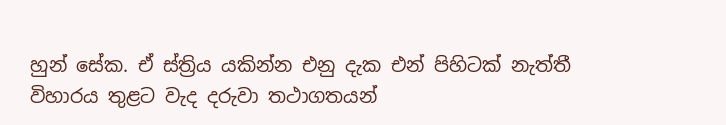හුන් සේක. ඒ ස්ත්‍රිය යකින්න එනු දැක එන් පිහිටක් නැත්තී විහාරය තුළට වැද දරුවා තථාගතයන්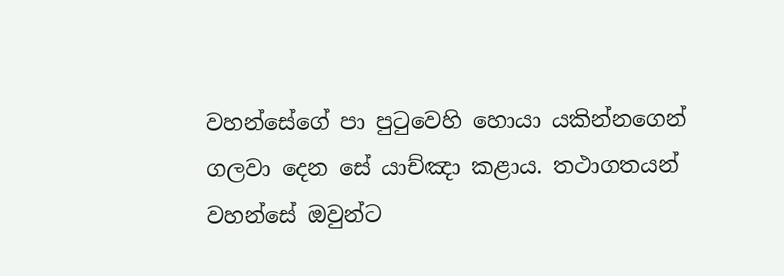වහන්සේගේ පා පුටුවෙහි හොයා යකින්නගෙන් ගලවා දෙන සේ යාච්ඤා කළාය. තථාගතයන් වහන්සේ ඔවුන්ට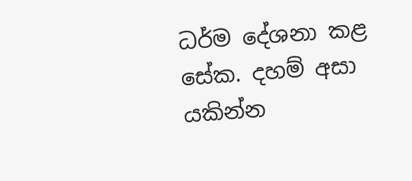ධර්ම දේශනා කළ සේක. දහම් අසා යකින්න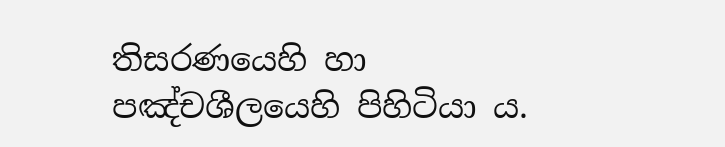තිසරණයෙහි හා පඤ්චශීලයෙහි පිහිටියා ය.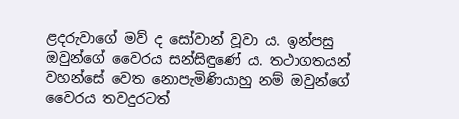ළදරුවාගේ මව් ද සෝවාන් වූවා ය. ඉන්පසු ඔවුන්ගේ වෛරය සන්සිඳුණේ ය. තථාගතයන් වහන්සේ වෙත නොපැමිණියාහු නම් ඔවුන්ගේ වෛරය තවදුරටත්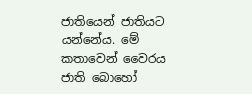ජාතියෙන් ජාතියට යන්නේය. මේ කතාවෙන් වෛරය ජාති බොහෝ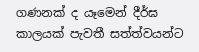ගණනක් ද යෑමෙන් දීර්ඝ කාලයක් පැවතී සත්ත්වයන්ට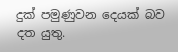දුක් පමුණුවන දෙයක් බව දත යුතු.